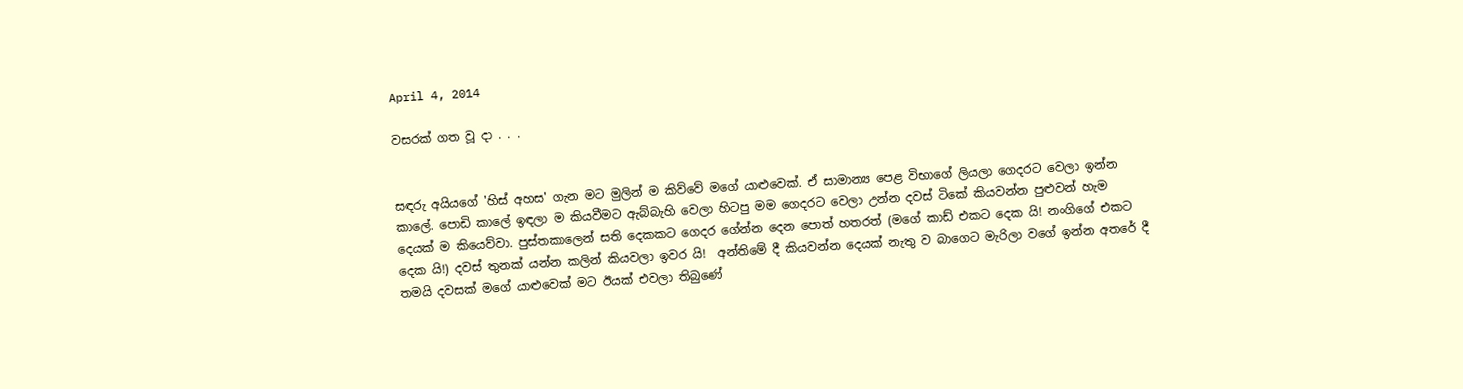April 4, 2014

වසරක් ගත වූ දා . . .


සඳරු අයියගේ 'හිස් අහස' ගැන මට මුලින් ම කිව්වේ මගේ යාළුවෙක්. ඒ සාමාන්‍ය පෙළ විභාගේ ලියලා ගෙදරට වෙලා ඉන්න කාලේ. පොඩි කාලේ ඉඳලා ම කියවීමට ඇබ්බැහි වෙලා හිටපු මම ගෙදරට වෙලා උන්න දවස් ටිකේ කියවන්න පුළුවන් හැම දෙයක් ම කියෙව්වා. පුස්තකාලෙන් සති දෙකකට ගෙදර ගේන්න දෙන පොත් හතරත් (මගේ කාඩ් එකට දෙක යි! නංගිගේ එකට දෙක යි!) දවස් තුනක් යන්න කලින් කියවලා ඉවර යි!  අන්තිමේ දී කියවන්න දෙයක් නැතු ව බාගෙට මැරිලා වගේ ඉන්න අතරේ දී තමයි දවසක් මගේ යාළුවෙක් මට ඊයක් එවලා තිබුණේ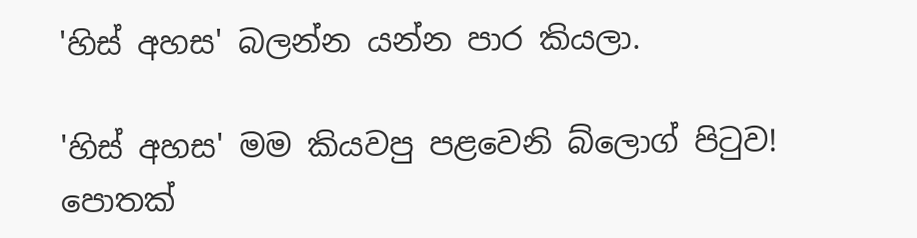'හිස් අහස' බලන්න යන්න පාර කියලා.

'හිස් අහස' මම කියවපු පළවෙනි බ්ලොග් පිටුව! පොතක්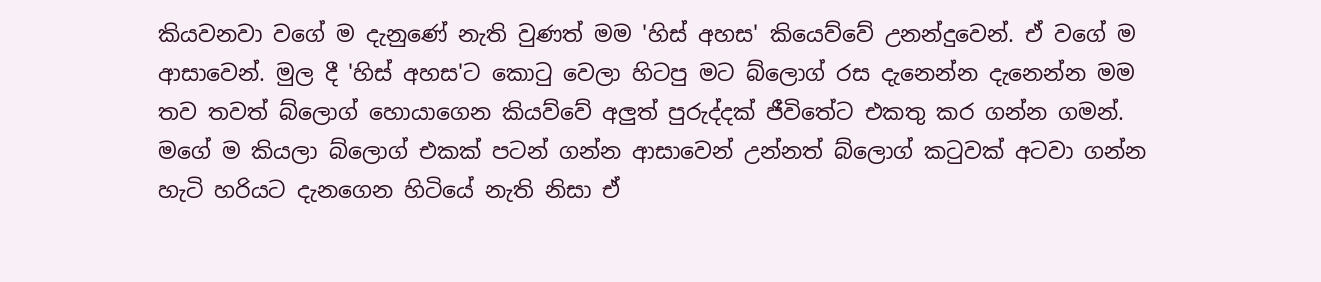කියවනවා වගේ ම දැනුණේ නැති වුණත් මම 'හිස් අහස' කියෙව්වේ උනන්දුවෙන්. ඒ වගේ ම ආසාවෙන්. මුල දී 'හිස් අහස'ට කොටු වෙලා හිටපු මට බ්ලොග් රස දැනෙන්න දැනෙන්න මම තව තවත් බ්ලොග් හොයාගෙන කියව්වේ අලුත් පුරුද්දක් ජීවිතේට එකතු කර ගන්න ගමන්. මගේ ම කියලා බ්ලොග් එකක් පටන් ගන්න ආසාවෙන් උන්නත් බ්ලොග් කටුවක් අටවා ගන්න හැටි හරියට දැනගෙන හිටියේ නැති නිසා ඒ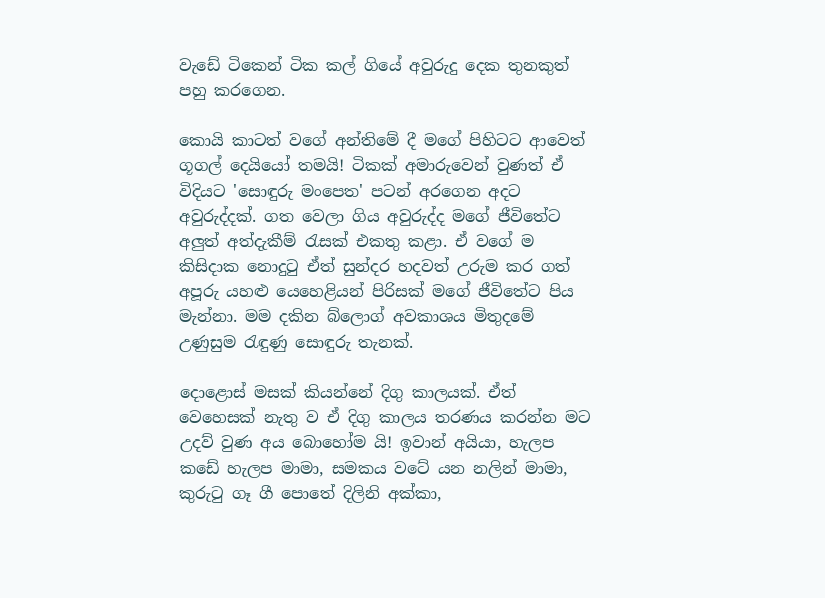වැඩේ ටිකෙන් ටික කල් ගියේ අවුරුදු දෙක තුනකුත් පහු කරගෙන.

කොයි කාටත් වගේ අන්තිමේ දී මගේ පිහිටට ආවෙත් ගූගල් දෙයියෝ තමයි! ටිකක් අමාරුවෙන් වුණත් ඒ විදියට 'සොඳුරු මංපෙත' පටන් අරගෙන අදට අවුරුද්දක්. ගත වෙලා ගිය අවුරුද්ද මගේ ජීවිතේට අලුත් අත්දැකීම් රැසක් එකතු කළා. ඒ වගේ ම කිසිදාක නොදුටු ඒත් සුන්දර හදවත් උරුම කර ගත් අපූරු යහළු යෙහෙළියන් පිරිසක් මගේ ජීවිතේට පිය මැන්නා. මම දකින බ්ලොග් අවකාශය මිතුදමේ උණුසුම රැඳුණු සොඳුරු තැනක්.

දොළොස් මසක් කියන්නේ දිගු කාලයක්. ඒත් වෙහෙසක් නැතු ව ඒ දිගු කාලය තරණය කරන්න මට උදව් වුණ අය බොහෝම යි! ඉවාන් අයියා, හැලප කඩේ හැලප මාමා, සමකය වටේ යන නලින් මාමා, කුරුටු ගෑ ගී පොතේ දිලිනි අක්කා,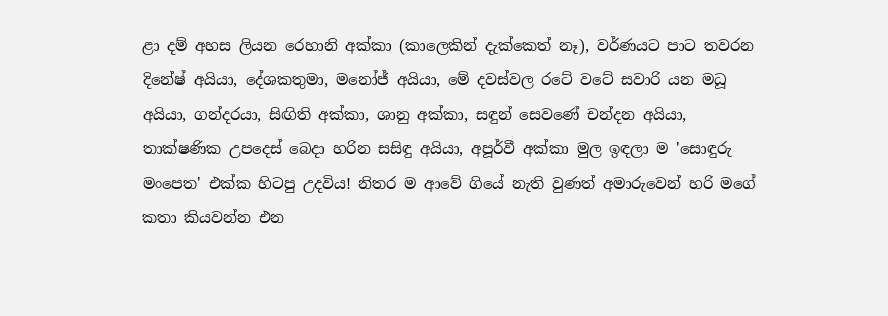ළා දම් අහස ලියන රෙහානි අක්කා (කාලෙකින් දැක්කෙත් නෑ), වර්ණයට පාට තවරන දිනේෂ් අයියා, දේශකතුමා, මනෝජ් අයියා, මේ දවස්වල රටේ වටේ සවාරි යන මධූ අයියා, ගන්දරයා, සිඟිති අක්කා, ශානු අක්කා, සඳුන් සෙවණේ චන්දන අයියා, තාක්ෂණික උපදෙස් බෙදා හරින සසිඳු අයියා, අපූර්වී අක්කා මුල ඉඳලා ම 'සොඳුරු මංපෙත' එක්ක හිටපු උදවිය! නිතර ම අ‍ාවේ ගියේ නැති වුණත් අමාරුවෙන් හරි මගේ කතා කියවන්න එන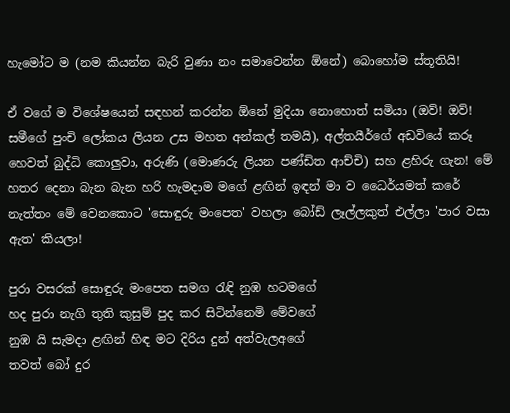හැමෝට ම (නම කියන්න බැරි වුණා නං සමාවෙන්න ඕනේ) බොහෝම ස්තූතියි!

ඒ වගේ ම විශේෂයෙන් සඳහන් කරන්න ඕනේ මුදියා නොහොත් සමියා (ඔව්! ඔව්! සමීගේ පුංචි ලෝකය ලියන උස මහත අන්කල් තමයි), අල්තයීර්ගේ අඩවියේ කරූ හෙවත් බුද්ධි කොලුවා, අරුණි (මොණරු ලියන පණ්ඩිත ආච්චි) සහ ළහිරු ගැන! මේ හතර දෙනා බැන බැන හරි හැමදාම මගේ ළඟින් ඉඳන් මා ව ධෛර්යමත් කරේ නැත්තං මේ වෙනකොට 'සොඳුරු මංපෙත' වහලා බෝඩ් ලෑල්ලකුත් එල්ලා 'පාර වසා ඇත' කියලා!

පුරා වසරක් සොඳුරු මංපෙත සමග රැඳි නුඹ හටමගේ
හද පුරා නැගි තුති කුසුම් පුද කර සිටින්නෙමි මේවගේ
නුඹ යි සැමදා ළඟින් හිඳ මට දිරිය දුන් අත්වැලඅගේ
තවත් බෝ දුර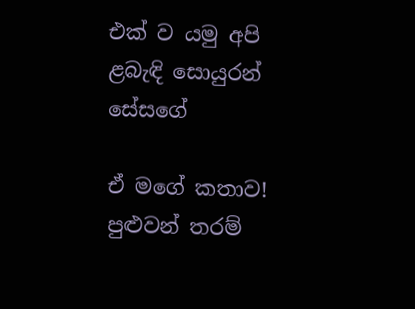එක් ව යමු අපි ළබැඳි සොයුරන් සේසගේ

ඒ මගේ කතාව! පුළුවන් තරම්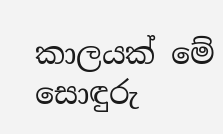කාලයක් මේ සොඳුරු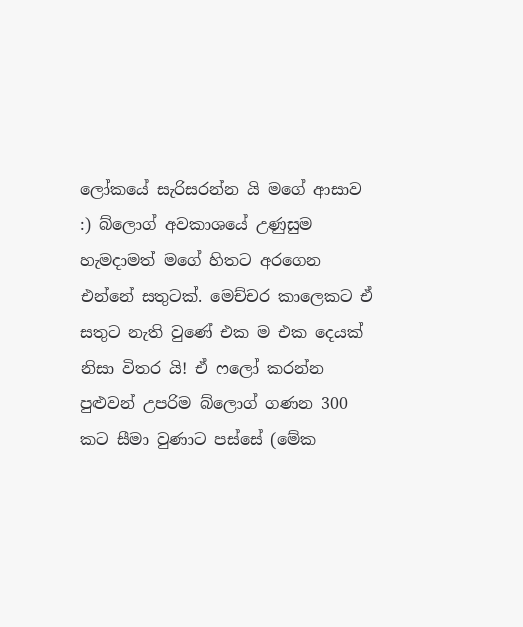ලෝකයේ සැරිසරන්න යි මගේ ආසාව :) බ්ලොග් අවකාශයේ උණුසුම හැමදාමත් මගේ හිතට අරගෙන එන්නේ සතුටක්. මෙච්චර කාලෙකට ඒ සතුට නැති වුණේ එක ම එක දෙයක් නිසා විතර යි! ඒ ෆලෝ කරන්න පුළුවන් උපරිම බ්ලොග් ගණන 300 කට සීමා වුණාට පස්සේ (මේක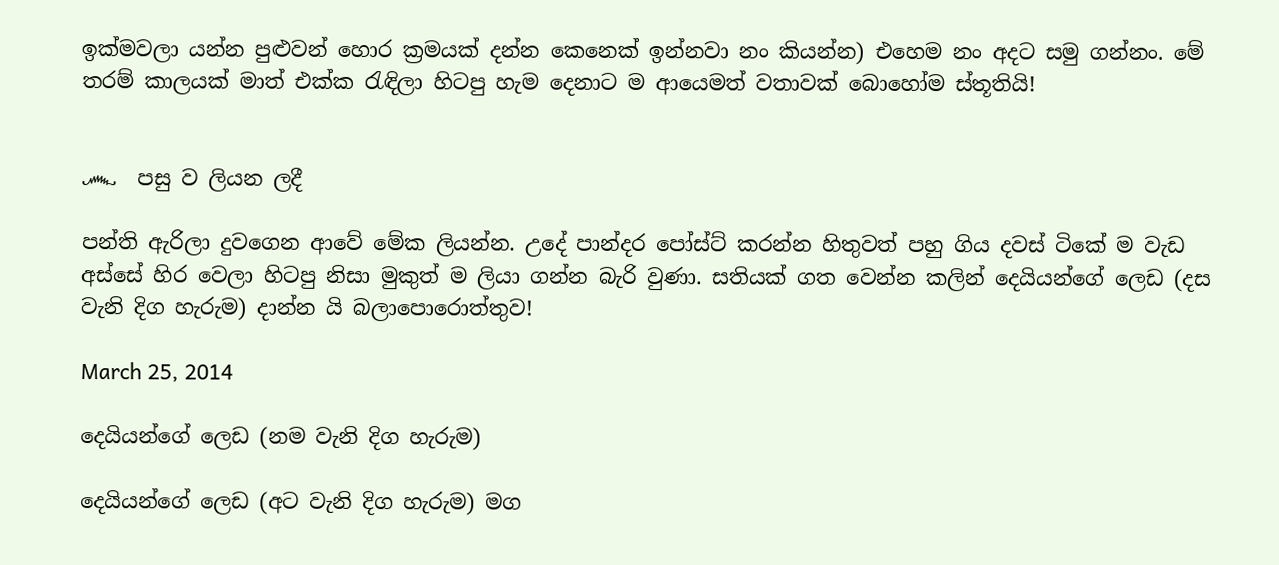ඉක්මවලා යන්න පුළුවන් හොර ක්‍රමයක් දන්න කෙනෙක් ඉන්නවා නං කියන්න) එහෙම නං අදට සමු ගන්නං. මේ තරම් කාලයක් මාත් එක්ක රැඳිලා හිටපු හැම දෙනාට ම ආයෙමත් වතාවක් බොහෝම ස්තූතියි!


෴  පසු ව ලියන ලදී

පන්ති ඇරිලා දුවගෙන ආවේ මේක ලියන්න. උදේ පාන්දර පෝස්ට් කරන්න හිතුවත් පහු ගිය දවස් ටිකේ ම වැඩ අස්සේ හිර වෙලා හිටපු නිසා ‍මුකුත් ම ලියා ගන්න බැරි වුණා. සතියක් ගත වෙන්න කලින් දෙයියන්ගේ ලෙඩ (දස වැනි දිග හැරුම) දාන්න යි බලාපොරොත්තුව!

March 25, 2014

දෙයියන්ගේ ලෙඩ (නම වැනි දිග හැරුම)

දෙයියන්ගේ ලෙඩ (අට වැනි දිග හැරුම) මග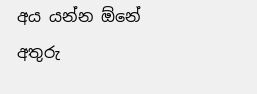අය යන්න ඕනේ අතුරු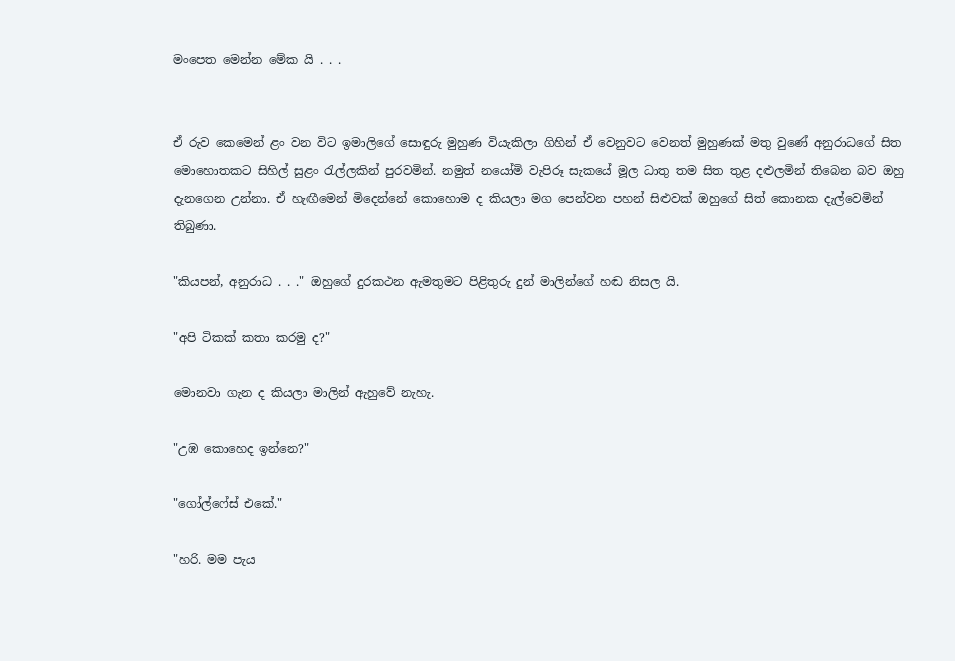මංපෙත මෙන්න මේක යි . . .


ඒ රුව කෙමෙන් ළං වන විට ඉමාලිගේ සොඳුරු මුහුණ වියැකිලා ගිහින් ඒ වෙනුවට වෙනත් මුහුණක් මතු වුණේ අනුරාධගේ සිත මොහොතකට සිහිල් සුළං රැල්ලකින් පුරවමින්. නමුත් න‍යෝමි වැපිරූ සැකයේ මූල ධාතු තම සිත තුළ දළුලමින් තිබෙන බව ඔහු දැනගෙන උන්නා. ඒ හැඟීමෙන් මිදෙන්නේ කොහොම ද කියලා මග පෙන්වන පහන් සිළුවක් ඔහුගේ සිත් කොනක දැල්වෙමින් තිබුණා.

"කියපන්, අනුරාධ . . ." ඔහුගේ දුරකථන ඇමතුමට පිළිතුරු දුන් මාලින්ගේ හඬ නිසල යි.

"අපි ටිකක් කතා කරමු ද?"

මොනවා ගැන ද කියලා මාලින් ඇහුවේ නැහැ.

"උඹ කොහෙද ඉන්නෙ?"

"ගෝල්ෆේස් එකේ."

"හරි. මම පැය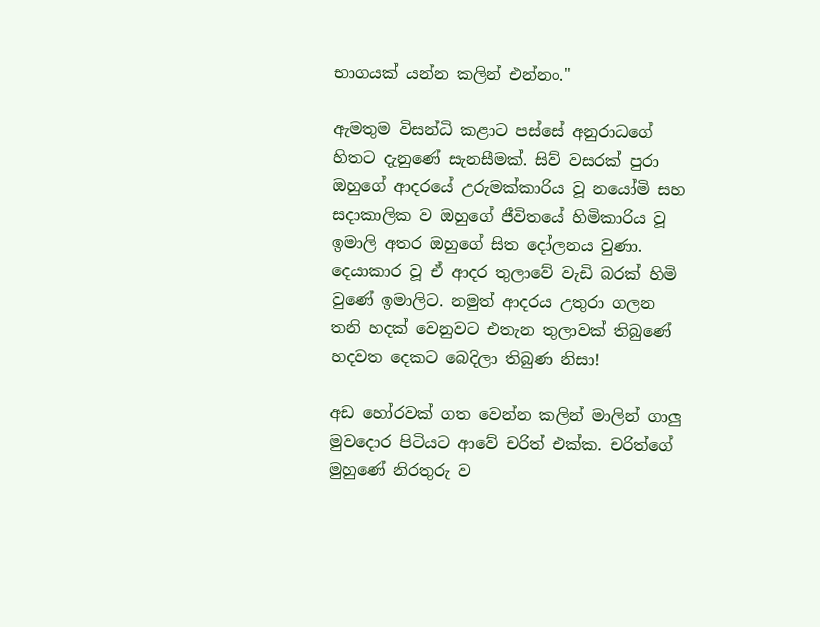භාගයක් යන්න කලින් එන්නං."

ඇමතුම විසන්ධි කළාට පස්සේ අනුරාධගේ හිතට දැනුණේ සැනසීමක්. සිව් වසරක් පුරා ඔහුගේ ආදරයේ උරුමක්කාරිය වූ නයෝමි සහ සදාකාලික ව ඔහුගේ ජීවිතයේ හිමිකාරිය වූ ඉමාලි අතර ඔහුගේ සිත දෝලනය වුණා. දෙයාකාර වූ ඒ ආදර තුලාවේ වැඩි බරක් හිමි වුණේ ඉමාලිට. නමුත් ආදරය උතුරා ගලන තනි හදක් වෙනුවට එතැන තුලාවක් තිබුණේ හදවත දෙකට බෙදිලා තිබුණ නිසා!

අඩ හෝරවක් ගත වෙන්න කලින් මාලින් ගාලු මුවදොර පිටියට ආවේ චරිත් එක්ක. චරිත්ගේ මුහුණේ නිරතුරු ව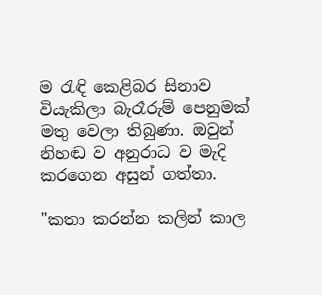ම රැඳි කෙළිබර සිනාව වියැකිලා බැරෑරුම් පෙනුමක් මතු වෙලා තිබුණා. ඔවුන් නිහඬ ව අනුරාධ ව මැදි කරගෙන අසුන් ගත්තා.

"කතා කරන්න කලින් කාල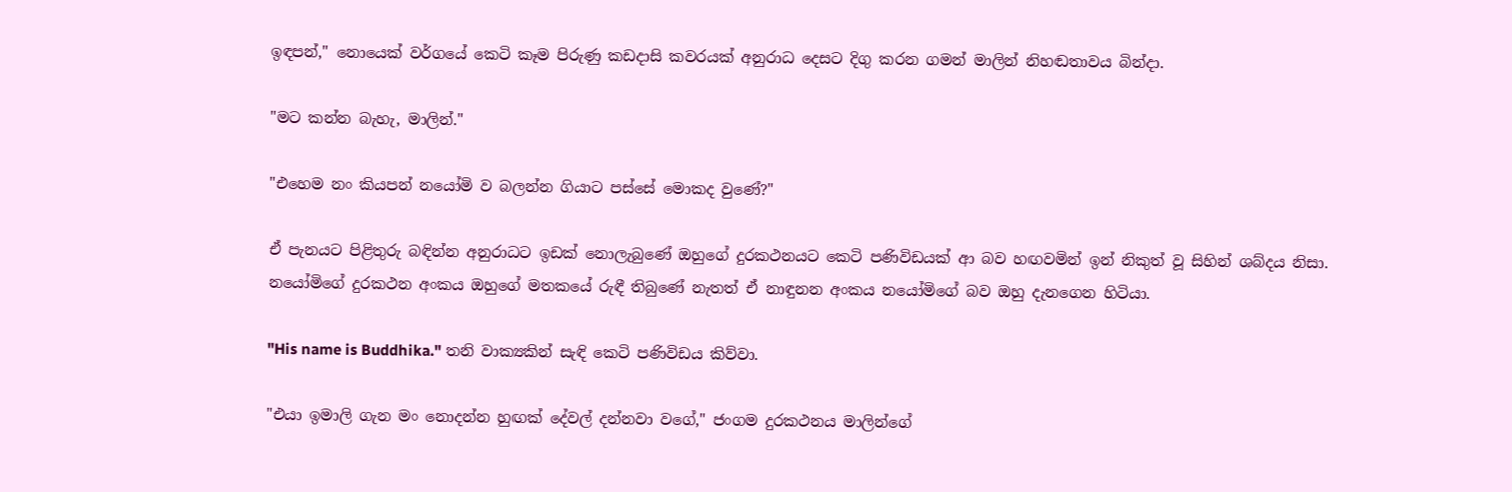ඉඳපන්," නොයෙක් වර්ගයේ කෙටි කෑම පිරුණු කඩදාසි කවරයක් අනුරාධ දෙසට දිගු කරන ගමන් මාලින් නිහඬතාවය බින්දා.

"මට කන්න බැහැ, මාලින්."

"එහෙම නං කියපන් නයෝමි ව බලන්න ගියාට පස්සේ මොකද වුණේ?"

ඒ පැනයට පිළිතුරු බඳින්න අනුරාධට ඉඩක් නොලැබුණේ ඔහුගේ දුරකථනයට කෙටි පණිවිඩයක් ආ බව හඟවමින් ඉන් නිකුත් වූ සිහින් ශබ්දය නිසා. නයෝමිගේ දුරකථන අංකය ඔහු‍ගේ මතකයේ රුඳී තිබුණේ නැතත් ඒ නාඳුනන අංකය නයෝමිගේ බව ඔහු දැනගෙන හිටියා.

"His name is Buddhika." තනි වාක්‍යකින් සැඳි කෙටි පණිවිඩය කිව්වා.

"එයා ඉමාලි ගැන මං නොදන්න හුඟක් දේවල් දන්නවා වගේ," ජංගම දුරකථනය මාලින්ගේ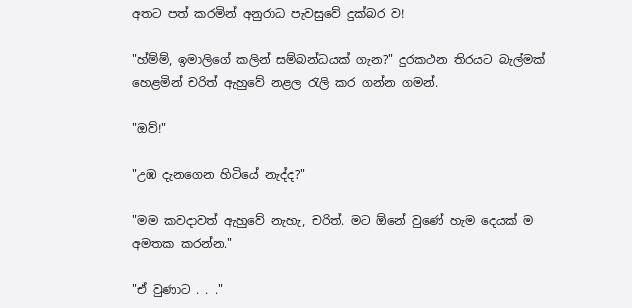අතට පත් කරමින් අනුරාධ පැවසුවේ දුක්බර ව!

"හ්ම්ම්, ඉමාලිගේ කලින් සම්බන්ධයක් ගැන?" දුරකථන තිරයට බැල්මක් හෙළමින් චරිත් ඇහුවේ නළල රැලි කර ගන්න ගමන්.

"ඔව්!"

"උඹ දැනගෙන හිටියේ නැද්ද?"

"මම කවදාවත් ඇහුවේ නැහැ, චරිත්. මට ඕනේ වුණේ හැම දෙයක් ම අමතක කරන්න."

"ඒ වුණාට . . ."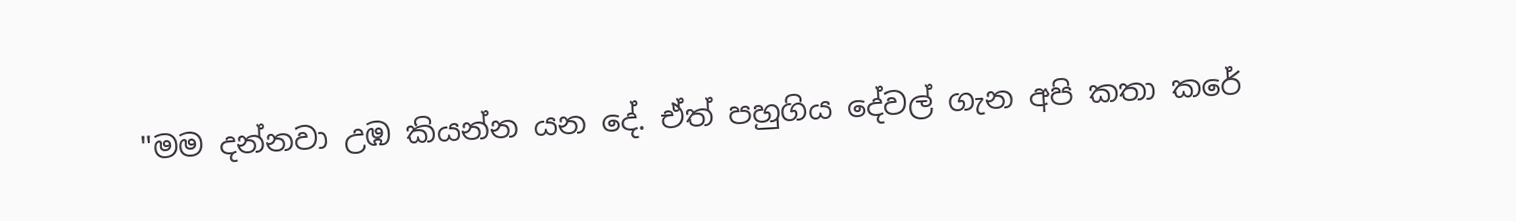"මම දන්නවා උඹ කියන්න යන දේ. ඒත් පහුගිය දේවල් ගැන අපි කතා කරේ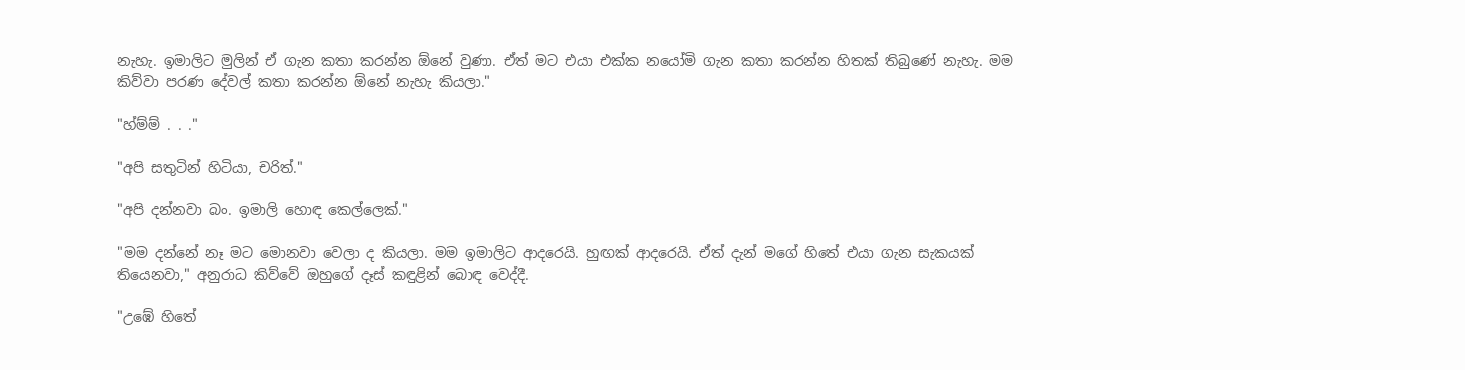නැහැ. ඉමාලිට මුලින් ඒ ගැන කතා කරන්න ඕනේ වුණා. ඒත් මට එයා එක්ක නයෝමි ගැන කතා කරන්න හිතක් තිබුණේ නැහැ. මම කිව්වා පරණ දේවල් කතා කරන්න ඕනේ නැහැ කියලා."

"හ්ම්ම් . . ."

"අපි සතුටින් හිටියා, චරිත්."

"අපි දන්නවා බං. ඉමාලි හොඳ කෙල්ලෙක්."

"මම දන්නේ නෑ මට මොනවා වෙලා ද කියලා. මම ඉමාලිට ආදරෙයි. හුඟක් ආදරෙයි. ඒත් දැන් මගේ හිතේ එයා ගැන සැකයක් තියෙනවා," අනුරාධ කිව්වේ ඔහුගේ දෑස් කඳුළින් බොඳ‍ වෙද්දී.

"උඹේ හිතේ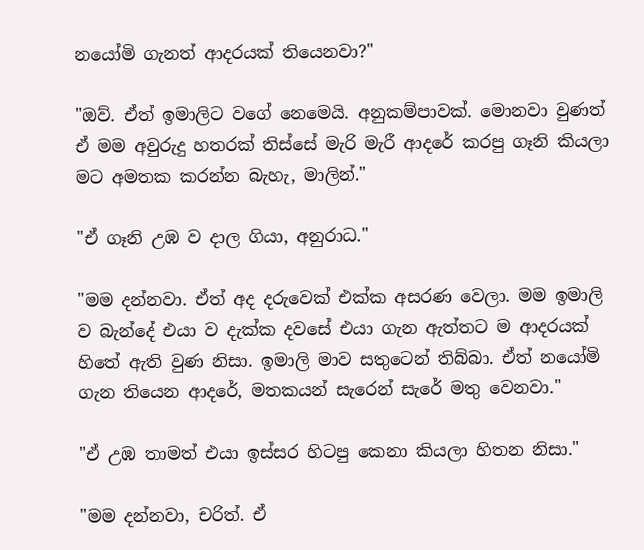නයෝමි ගැනත් ආදරයක් තියෙනවා?"

"ඔව්. ඒත් ඉමාලිට වගේ නෙමෙයි. අනුකම්පාවක්. මොනවා වුණත් ඒ මම අවුරුදු හතරක් තිස්සේ මැරි මැරී ආදරේ කරපු ගෑනි කියලා මට අමතක කරන්න බැහැ, මාලින්."

"ඒ ගෑනි උඹ ව දාල ගියා, අනුරාධ."

"මම දන්නවා. ඒත් අද දරුවෙක් එක්ක අසරණ වෙලා. මම ඉමාලි ව බැන්දේ එයා ව දැක්ක දවසේ එයා ගැන ඇත්තට ම ආදරයක් හිතේ ඇති වුණ නිසා. ඉමාලි මාව සතුටෙන් තිබ්බා. ඒත් නයෝමි ගැන තියෙන ආදරේ, මතකයන් සැරෙන් සැරේ මතු වෙනවා."

"ඒ උඹ තාමත් එයා ඉස්සර හිටපු කෙනා කියලා හිතන නිසා."

"මම දන්නවා, චරිත්. ඒ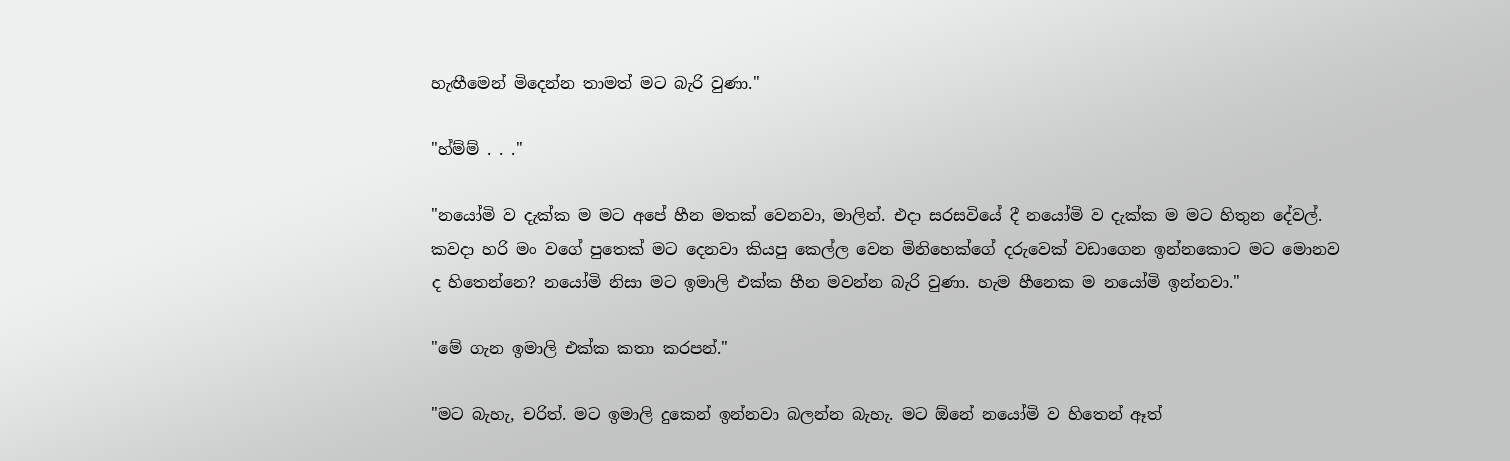හැඟීමෙන් මිදෙන්න තාමත් මට බැරි වුණා."

"හ්ම්ම් . . ."

"නයෝමි ව දැක්ක ම මට අපේ හීන මතක් වෙනවා, මාලින්. එදා සරසවියේ දී නයෝමි ව දැක්ක ම මට හිතුන දේවල්. කවදා හරි මං වගේ පුතෙක් මට දෙනවා කියපු කෙල්ල වෙන මිනිහෙක්ගේ දරුවෙක් වඩාගෙන ඉන්නකොට මට මොනව ද හිතෙන්නෙ? නයෝමි නිසා මට ඉමාලි එක්ක හීන මවන්න බැරි වුණා. හැම හීනෙක ම නයෝමි ඉන්නවා."

"මේ ගැන ඉමාලි එක්ක කතා කරපන්."

"මට බැහැ, චරිත්. මට ඉමාලි දුකෙන් ඉන්නවා බලන්න බැහැ. මට ඕනේ නයෝමි ව හිතෙන් ඈත්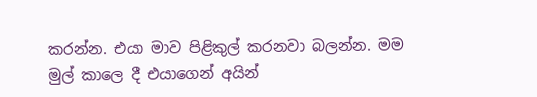කරන්න. එයා මාව පිළිකුල් කරනවා බලන්න. මම මුල් කාලෙ දී එයාගෙන් අයින්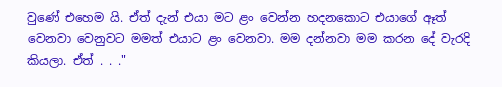වුණේ එහෙම යි. ඒත් දැන් එයා මට ළං වෙන්න හදනකොට එයාගේ ඈත් වෙනවා වෙනුවට මමත් එයාට ළං වෙනවා. මම දන්නවා මම කරන දේ වැරදි කියලා. ඒත් . . ."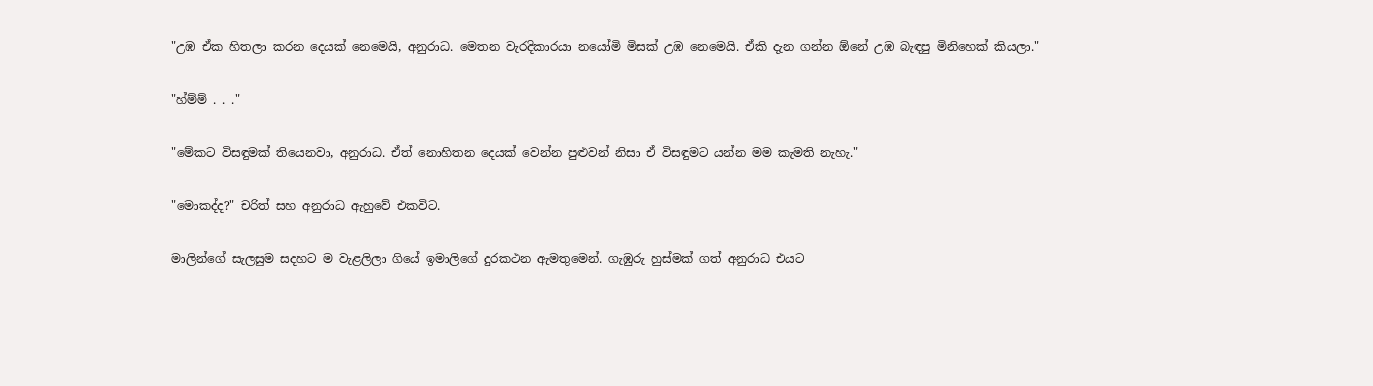"උඹ ඒක හිතලා කරන දෙයක් නෙමෙයි, අනුරාධ. මෙතන වැරදිකාරයා නයෝමි මිසක් උඹ නෙමෙයි. ඒකි දැන ගන්න ඕනේ උඹ බැඳපු මිනිහෙක් කියලා."

"හ්ම්ම් . . ."

"මේකට විසඳුමක් තියෙනවා, අනුරාධ. ඒත් නොහිතන දෙයක් වෙන්න පුළුවන් නිසා ඒ විසඳුමට යන්න මම කැමති නැහැ."

"මොකද්ද?" චරිත් සහ අනුරාධ ඇහුවේ එකවිට.

මාලින්ගේ සැලසුම සදහට ම වැළලිලා ගියේ ඉමාලිගේ දුරකථන ඇමතුමෙන්. ගැඹුරු හුස්මක් ගත් අනුරාධ එයට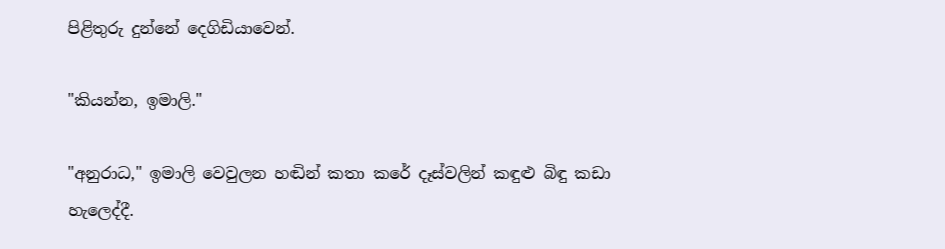පිළිතුරු දුන්නේ දෙගිඩියාවෙන්.

"කියන්න, ඉමාලි."

"අනුරාධ," ඉමාලි වෙවුලන හඬින් කතා කරේ දෑස්වලින් කඳුළු බිඳු කඩා හැලෙද්දී.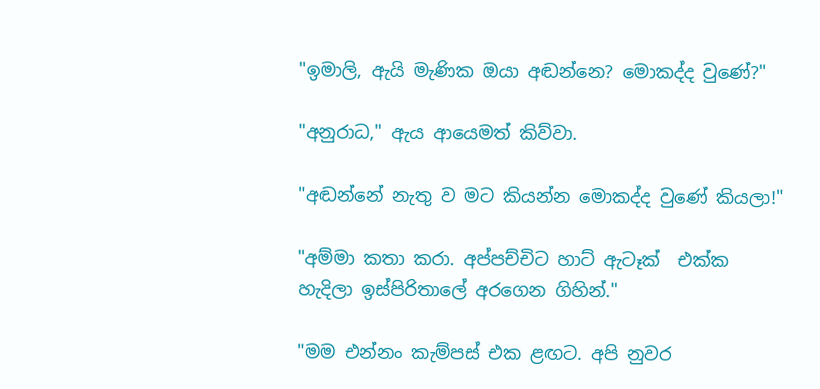"ඉමාලි, ඇයි මැණික ඔයා අඬන්නෙ? මොකද්ද වුණේ?"

"අනුරාධ," ඇය ආයෙමත් කිව්වා.

"අඬන්නේ නැතු ව මට කියන්න මොකද්ද වුණේ කියලා!"

"අම්මා කතා කරා. අප්පච්චිට හාට් ඇටෑක්  එක්ක හැදිලා ඉස්පිරිතාලේ අරගෙන ගිහින්."

"මම එන්නං කැම්පස් එක ළඟට. අපි නුවර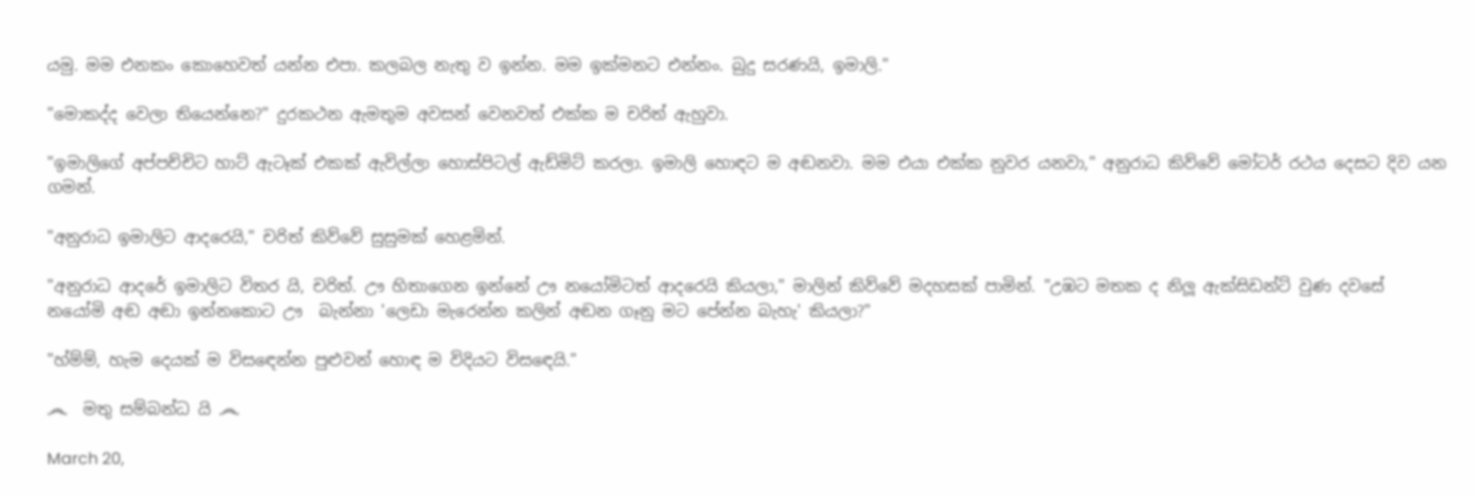යමු. මම එනකං කොහෙවත් යන්න එපා. කලබල නැතු ව ඉන්න. මම ඉක්මනට එන්නං. බුදු සරණයි, ඉමාලි."

"මොකද්ද වෙලා තියෙන්නෙ?" දුරකථන ඇමතුම අවසන් වෙනවත් එක්ක ම චරිත් ඇහුවා.

"ඉමාලිගේ අප්පච්චිට හාට් ඇටෑක් එකක් ඇවිල්ලා හොස්පිටල් ඇඩ්මිට් කරලා. ඉමාලි හොඳට ම අඬනවා. මම එයා එක්ක නුවර යනවා," අනුරාධ කිව්වේ මෝටර් රථය දෙසට දිව යන ගමන්.

"අනුරාධ ඉමාලිට ආදරෙයි," චරිත් කිව්වේ සුසුමක් හෙළමින්.

"අනුරාධ ආදරේ ඉමාලිට විතර යි, චරිත්. ඌ හිතාගෙන ඉන්නේ ඌ නයෝමිටත් ආදරෙයි කියලා," මාලින් කිව්වේ මදහසක් පාමින්. "උඹට මතක ද නිලූ ඇක්සිඩන්ට් වුණ දවසේ නයෝමි අඬ අඬා ඉන්නකොට ඌ  බැන්නා 'ලෙඩා මැරෙන්න කලින් අඬන ගෑනු මට පේන්න බැහැ' කියලා?"

"හ්ම්ම්, හැම දෙයක් ම විස‍ඳෙන්න පුළුවන් හොඳ ම විදියට විස‍ඳෙයි."

෴  මතු සම්බන්ධ යි ෴

March 20,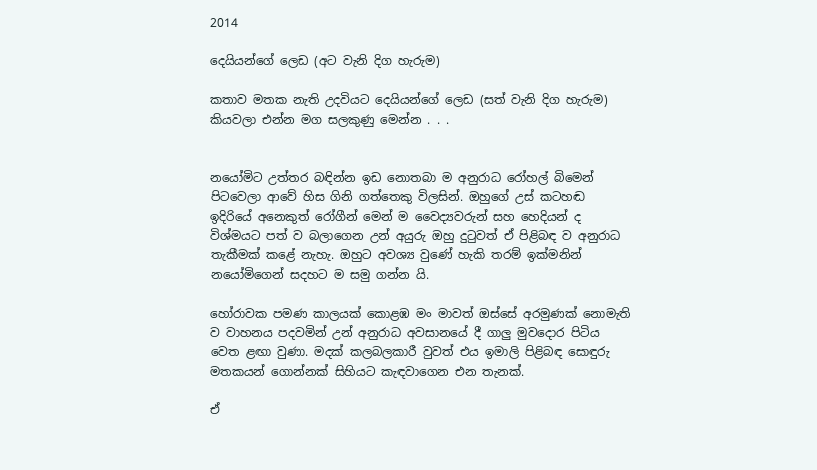2014

දෙයියන්ගේ ලෙඩ (අට වැනි දිග හැරුම)

කතාව මතක නැති උදවියට දෙයියන්ගේ ලෙඩ (සත් වැනි දිග හැරුම) කියවලා එන්න මග සලකුණු මෙන්න . . .


නයෝමිට උත්තර බඳින්න ඉඩ නොතබා ම අනුරාධ රෝහල් බිමෙන් පිටවෙලා ආවේ හිස ගිනි ගත්තෙකු විලසින්. ඔහුගේ උස් කටහඬ ඉදිරියේ අනෙකුත් රෝගීන් මෙන් ම වෛද්‍යවරුන් සහ හෙදියන් ද විශ්මයට පත් ව බලාගෙන උන් අයුරු ඔහු දුටුවත් ඒ පිළිබඳ ව අනුරාධ තැකීමක් කළේ නැහැ. ඔහුට අවශ්‍ය වුණේ හැකි තරම් ඉක්මනින් නයෝමිගෙන් සදහට ම සමු ගන්න යි.

හෝරාවක පමණ කාලයක් කොළඹ මං මාවත් ඔස්සේ අරමුණක් නොමැති ව වාහනය පදවමින් උන් අනුරාධ අවසානයේ දී ගාලු මුවදොර පිටිය වෙත ළඟා වුණා. මදක් කලබලකාරී වුවත් එය ඉමාලි පිළිබඳ සොඳුරු මතකයන් ගොන්නක් සිහියට කැඳවාගෙන එන තැනක්.

ඒ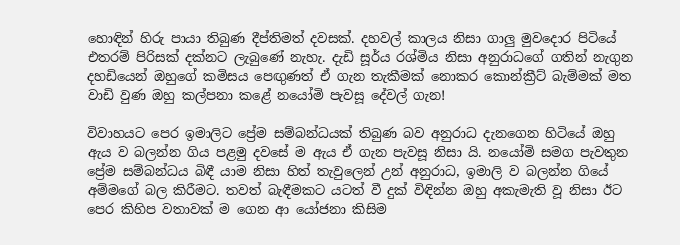හොඳින් හිරු පායා තිබුණ දීප්තිමත් දවසක්. දහවල් කාලය නිසා ගාලු මුවදොර පිටියේ එතරම් පිරිසක් දක්නට ලැබුණේ නැහැ. දැඩි සූර්ය රශ්මිය නිසා අනුරාධගේ ගතින් නැගුන දහඩියෙන් ඔහුගේ කමිසය පෙඟුණත් ඒ ගැන තැකීමක් නොකර කොන්ක්‍රීට් බැම්මක් මත වාඩි වුණ ඔහු කල්පනා කළේ නයෝමි පැවසූ දේවල් ගැන!

විවාහයට පෙර ඉමාලිට ප්‍රේම සම්බන්ධයක් තිබුණ බව අනුරාධ දැනගෙන හිටියේ ඔහු ඇය ව බලන්න ගිය පළමු දවසේ ම ඇය ඒ ගැන පැවසූ නිසා යි. නයෝමි සමග පැවතුන ප්‍රේම සම්බන්ධය බිඳී යාම නිසා හිත් තැවුලෙන් උන් අනුරාධ, ඉමාලි ව බලන්න ගියේ අම්මගේ බල කිරීමට. තවත් බැඳීමකට යටත් වී දුක් විඳින්න ඔහු අකැමැති වූ නිසා ඊට පෙර කිහිප වතාවක් ම ගෙන ආ යෝජනා කිසිම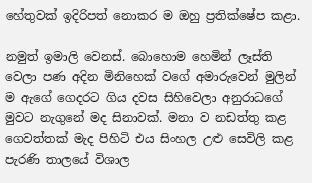හේතුවක් ඉදිරිපත් නොකර ම ඔහු ප්‍රතික්ෂේප කළා.

නමුත් ඉමාලි වෙනස්. බොහොම හෙමින් ලෑස්ති වෙලා පණ අදින මිනිහෙක් වගේ අමාරුවෙන් මුලින් ම ඇගේ ගෙදරට ගිය දවස සිහිවෙලා අනුරාධගේ මුවට නැගුනේ මද සිනාවක්. මනා ව නඩත්තු කළ ගෙවත්තක් මැද පිහිටි එය සිංහල උළු සෙවිලි කළ පැරණි තාලයේ විශාල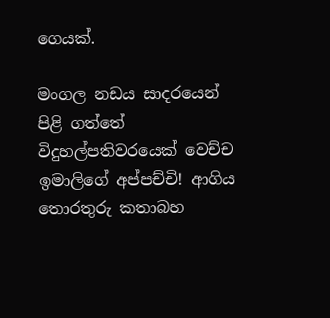ගෙයක්.

මංගල නඩය සාදරයෙන් පිළි ගත්තේ විදුහල්පතිවරයෙක් වෙච්ච ඉමාලිගේ අප්පච්චි! ආගිය තොරතුරු කතාබහ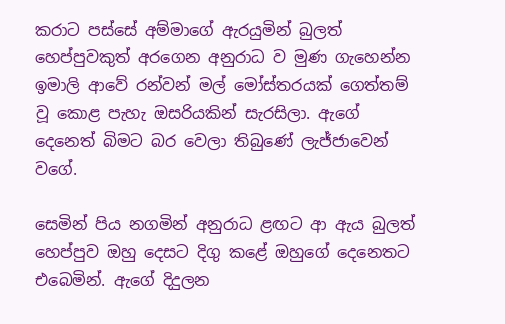කරාට පස්සේ අම්මාගේ ඇරයුමින් බුලත් හෙප්පුවකුත් අරගෙන අනුරාධ ව මුණ ගැහෙන්න ඉමාලි ආවේ රන්වන් මල් මෝස්තරයක් ගෙත්තම් වූ කොළ පැහැ ඔසරියකින් සැරසිලා. ඇගේ දෙනෙත් බිමට බර වෙලා තිබුණේ ලැජ්ජාවෙන් වගේ.

සෙමින් පිය නගමින් අනුරාධ ළඟට ආ ඇය බුලත් හෙප්පුව ‍ඔහු දෙසට දිගු කළේ ඔහුගේ දෙනෙතට එබෙමින්. ඇගේ දිදුලන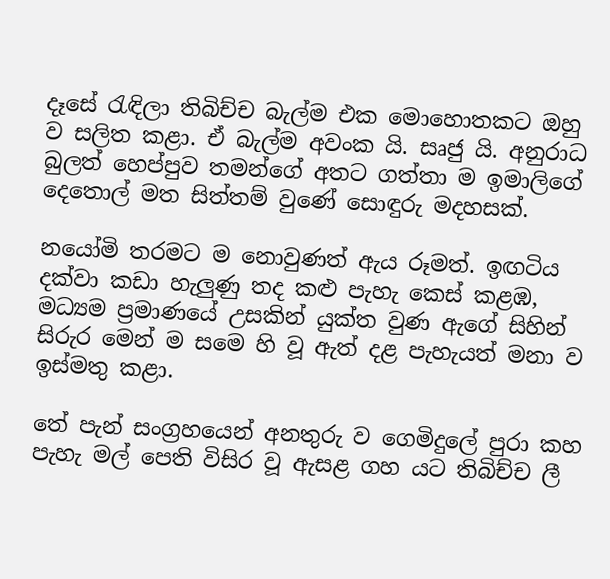දෑසේ රැඳිලා තිබිච්ච බැල්ම එක මොහොතකට ඔහු ව සලිත කළා. ඒ බැල්ම අවංක යි. සෘජු යි. අනුරාධ බුලත් හෙප්පුව තමන්ගේ අතට ගත්තා ම ඉමාලිගේ දෙතොල් මත සිත්තම් වුණේ සොඳුරු මදහසක්.

නයෝමි තරමට ම නොවුණත් ඇය රූමත්. ඉඟටිය දක්වා කඩා හැලුණු තද කළු පැහැ කෙස් කළඹ, මධ්‍යම ප්‍රමාණයේ උසකින් යුක්ත වුණ ඇගේ සිහින් සිරුර මෙන් ම සමෙ හි වූ ඇත් දළ පැහැයත් මනා ව ඉස්මතු කළා.

තේ පැන් සංග්‍රහයෙන් අනතුරු ව ගෙමිදුලේ පුරා කහ පැහැ මල් පෙති විසිර වූ ඇසළ ගහ යට තිබිච්ච ලී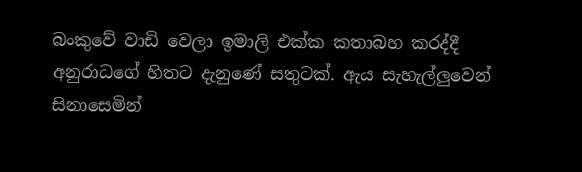බංකුවේ වාඩි වෙලා ඉමාලි එක්ක කතාබහ කරද්දී අනුරාධගේ හිතට දැනුණේ සතුටක්. ඇය සැහැල්ලුවෙන් සිනාසෙමින්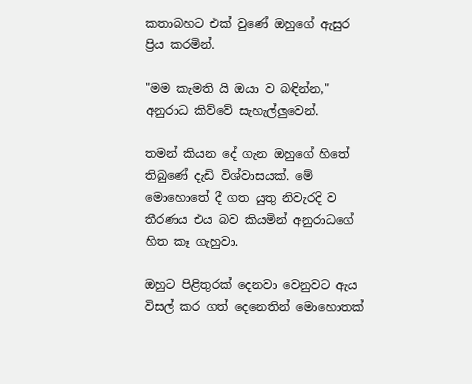කතාබහට එක් වුණේ ඔහුගේ ඇසුර ප්‍රිය කරමින්.

"මම කැමති යි ඔයා ව බඳින්න," අනුරාධ කිව්වේ සැහැල්ලුවෙන්.

තමන් කියන දේ ගැන ඔහුගේ හිතේ තිබුණේ දැඩි විශ්වාසයක්. මේ මොහොතේ දී ගත යුතු නිවැරදි ව තීරණය එය බව කියමින් අනුරාධගේ හිත කෑ ගැහුවා.

ඔහුට පිළිතුරක් දෙනවා වෙනුවට ඇය විසල් කර ගත් දෙනෙතින් මොහොතක්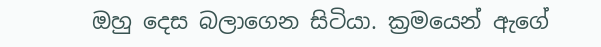ඔහු දෙස බලාගෙන සිටියා. ක්‍රමයෙන් ඇගේ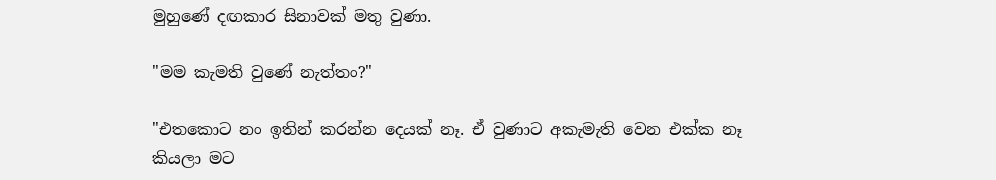මුහුණේ දඟකාර සිනාවක් මතු වුණා.

"මම කැමති වුණේ නැත්තං?"

"එතකොට නං ඉතින් කරන්න දෙයක් නෑ. ඒ වුණාට අකැමැති වෙන එක්ක නෑ කියලා මට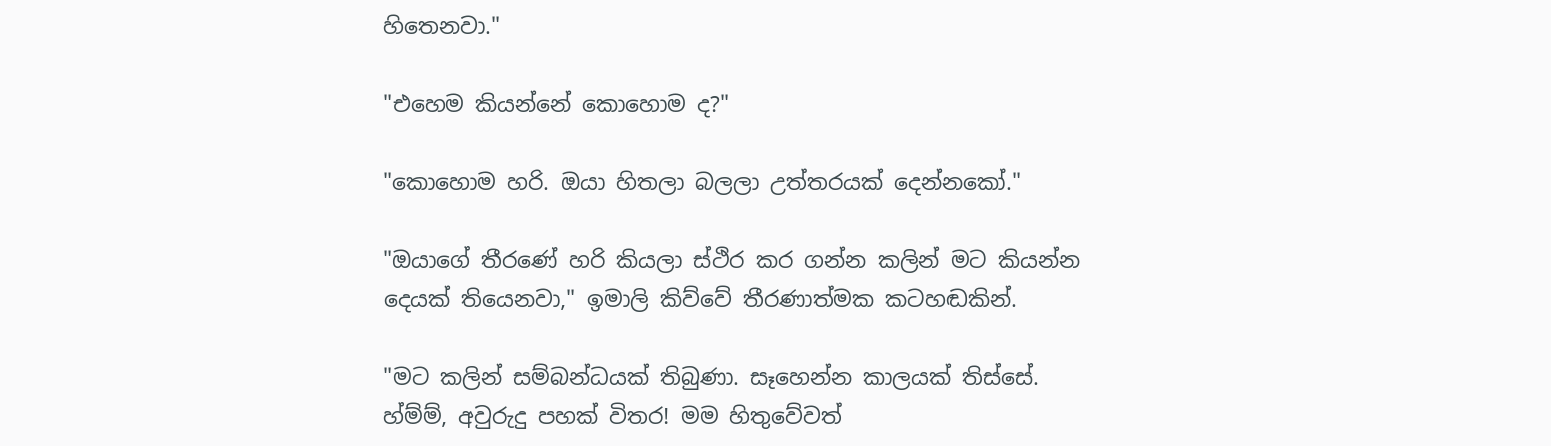හිතෙනවා."

"එහෙම කියන්නේ කොහොම ද?"

"කොහොම හරි. ඔයා හිතලා බලලා උත්තරයක් දෙන්නකෝ."

"ඔයාගේ තීරණේ හරි කියලා ස්ථිර කර ගන්න කලින් මට කියන්න දෙයක් තියෙනවා," ඉමාලි කිව්වේ තීරණාත්මක කටහඬකින්.

"මට කලින් සම්බන්ධයක් තිබුණා. සෑහෙන්න කාලයක් තිස්සේ. හ්ම්ම්, අවුරුදු පහක් විතර! මම හිතුවේවත්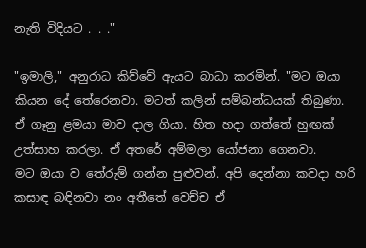නැති විදියට . . ."

"ඉමාලි," අනුරාධ කිව්වේ ඇයට බාධා කරමින්. "මට ඔයා කියන දේ තේරෙනවා. මටත් කලින් සම්බන්ධයක් තිබුණා. ඒ ගෑනු ළමයා මාව දාල ගියා. හිත හදා ගත්තේ හුඟක් උත්සාහ කරලා. ඒ අතරේ අම්මලා යෝජනා ගෙනවා. මට ‍ඔයා ව තේරුම් ගන්න පුළුවන්. අපි දෙන්නා කවදා හරි කසාඳ බඳිනවා නං අතීතේ වෙච්ච ‍ඒ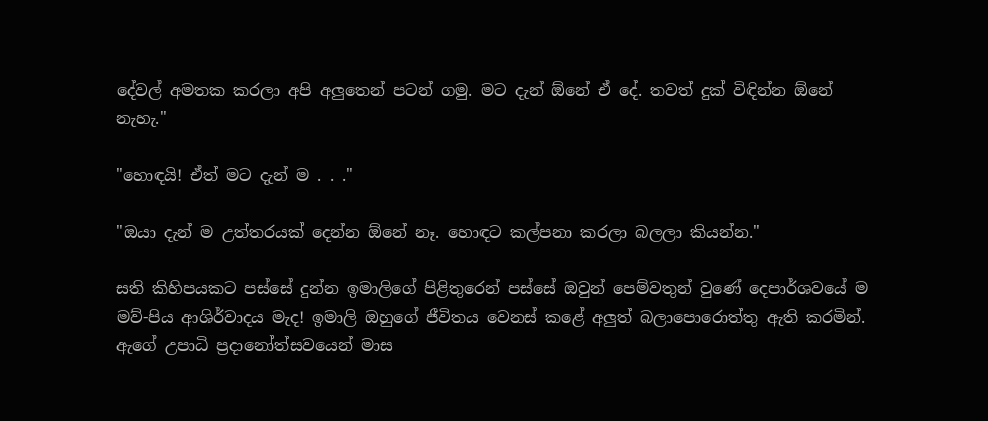දේවල් අමතක කරලා අපි අලුතෙන් පටන් ගමු. මට දැන් ඕනේ ඒ දේ. තවත් දුක් විඳින්න ඕනේ නැහැ."

"හොඳයි! ඒත් මට දැන් ම . . ."

"ඔයා දැන් ම උත්තරයක් දෙන්න ඕනේ නෑ. හොඳට කල්පනා කරලා බලලා කියන්න."

සති කිහිපයකට පස්සේ දුන්න ඉමාලිගේ පිළිතුරෙන් පස්සේ ඔවුන් පෙම්වතුන් වුණේ දෙපාර්ශවයේ ම මව්-පිය ආශිර්වාදය මැද! ඉමාලි ඔහුගේ ජීවිතය වෙනස් කළේ අලුත් බලාපොරොත්තු ඇති කරමින්. ඇගේ උපාධි ප්‍රදානෝත්සවයෙන් මාස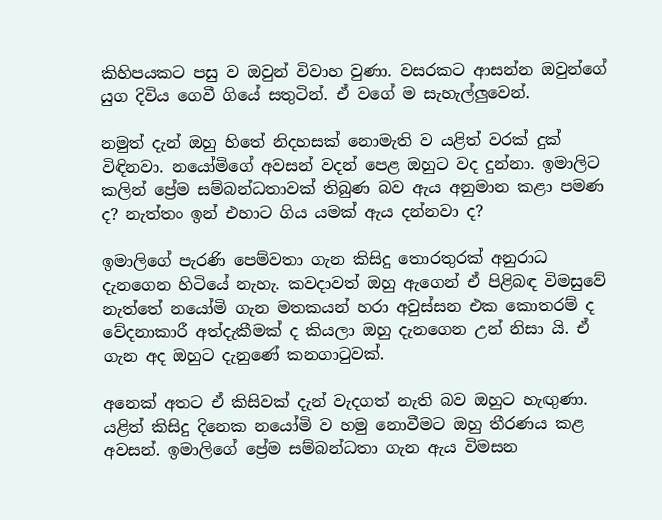කිහිපයකට පසු ව ඔවුන් විවාහ වුණා. වසරකට ආසන්න ඔවුන්ගේ යුග දිවිය ගෙවී ගියේ සතුටින්. ඒ වගේ ම සැහැල්ලුවෙන්.

නමුත් දැන් ඔහු හිතේ නිදහසක් නොමැති ව යළිත් වරක් දුක් විඳිනවා. නයෝමිගේ අවසන් වදන් පෙළ ඔහුට වද දුන්නා. ඉමාලිට කලින් ප්‍රේම සම්බන්ධතාවක් තිබුණ බව ඇය අනුමාන කළා පමණ ද? නැත්තං ඉන් එහාට ගිය යමක් ඇය දන්නවා ද?

ඉමාලිගේ පැරණි පෙම්වතා ගැන කිසිදු තොරතුරක් අනුරාධ දැනගෙන හිටියේ නැහැ. කවදාවත් ඔහු ඇගෙන් ඒ පිළිබඳ විමසුවේ නැත්තේ නයෝමි ගැන මතකයන් හරා අවුස්සන එක කොතරම් ද වේදනාකාරී අත්දැකීමක් ද කියලා ඔහු දැනගෙන උන් නිසා යි. ඒ ගැන අද ඔහු‍ට දැනුණේ කනගාටුවක්.

අනෙක් අතට ඒ කිසිවක් දැන් වැදගත් නැති බව ඔහු‍ට හැඟුණා. යළිත් කිසිදු දිනෙක නයෝමි ව හමු නොවීමට ඔහු තීරණය කළ අවසන්. ඉමාලිගේ ප්‍රේම සම්බන්ධතා ගැන ඇය විමසන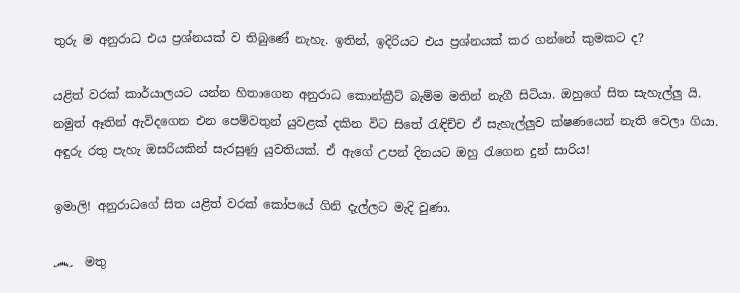තුරු ම අනුරාධ එය ප්‍රශ්නයක් ව තිබුණේ නැහැ. ඉතින්, ඉදිරියට එය ප්‍රශ්නයක් කර ගන්නේ කුමකට ද?

යළිත් වරක් කාර්යාලයට යන්න හිතාගෙන අනුරාධ කොන්ක්‍රීට් බැම්ම මතින් නැගී සිටියා. ඔහුගේ සිත සැහැල්ලු යි. නමුත් ඈතින් ඇවිදගෙන එන පෙම්වතුන් යුවළක් දකින විට සිතේ රැඳිච්ච ඒ සැහැල්ලුව ක්ෂණයෙන් නැති වෙලා ගියා. අඳුරු රතු පැහැ ඔසරියකින් සැරසුණු යුවතියක්. ඒ ඇගේ උපන් දිනයට ඔහු රැගෙන දුන් සාරිය!

ඉමාලි! අනුරාධගේ සිත යළිත් වරක් කෝපයේ ගිනි දැල්ලට මැදි වුණා.

෴  මතු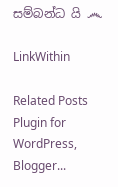සම්බන්ධ යි ෴

LinkWithin

Related Posts Plugin for WordPress, Blogger...